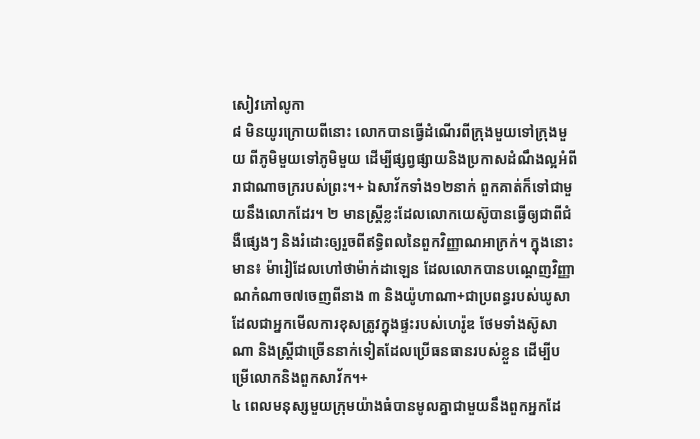សៀវភៅលូកា
៨ មិនយូរក្រោយពីនោះ លោកបានធ្វើដំណើរពីក្រុងមួយទៅក្រុងមួយ ពីភូមិមួយទៅភូមិមួយ ដើម្បីផ្សព្វផ្សាយនិងប្រកាសដំណឹងល្អអំពីរាជាណាចក្ររបស់ព្រះ។+ ឯសាវ័កទាំង១២នាក់ ពួកគាត់ក៏ទៅជាមួយនឹងលោកដែរ។ ២ មានស្ត្រីខ្លះដែលលោកយេស៊ូបានធ្វើឲ្យជាពីជំងឺផ្សេងៗ និងរំដោះឲ្យរួចពីឥទ្ធិពលនៃពួកវិញ្ញាណអាក្រក់។ ក្នុងនោះមាន៖ ម៉ារៀដែលហៅថាម៉ាក់ដាឡេន ដែលលោកបានបណ្ដេញវិញ្ញាណកំណាច៧ចេញពីនាង ៣ និងយ៉ូហាណា+ជាប្រពន្ធរបស់ឃូសាដែលជាអ្នកមើលការខុសត្រូវក្នុងផ្ទះរបស់ហេរ៉ូឌ ថែមទាំងស៊ូសាណា និងស្ត្រីជាច្រើននាក់ទៀតដែលប្រើធនធានរបស់ខ្លួន ដើម្បីបម្រើលោកនិងពួកសាវ័ក។+
៤ ពេលមនុស្សមួយក្រុមយ៉ាងធំបានមូលគ្នាជាមួយនឹងពួកអ្នកដែ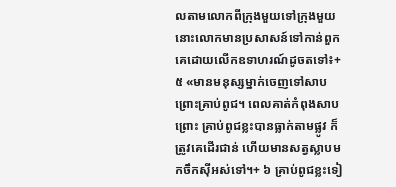លតាមលោកពីក្រុងមួយទៅក្រុងមួយ នោះលោកមានប្រសាសន៍ទៅកាន់ពួកគេដោយលើកឧទាហរណ៍ដូចតទៅ៖+ ៥ «មានមនុស្សម្នាក់ចេញទៅសាបព្រោះគ្រាប់ពូជ។ ពេលគាត់កំពុងសាបព្រោះ គ្រាប់ពូជខ្លះបានធ្លាក់តាមផ្លូវ ក៏ត្រូវគេដើរជាន់ ហើយមានសត្វស្លាបមកចឹកស៊ីអស់ទៅ។+ ៦ គ្រាប់ពូជខ្លះទៀ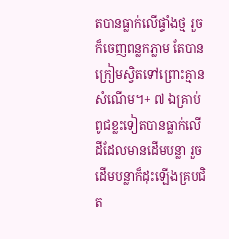តបានធ្លាក់លើផ្ទាំងថ្ម រួចក៏ចេញពន្លកភ្លាម តែបានក្រៀមស្វិតទៅព្រោះគ្មានសំណើម។+ ៧ ឯគ្រាប់ពូជខ្លះទៀតបានធ្លាក់លើដីដែលមានដើមបន្លា រួចដើមបន្លាក៏ដុះឡើងគ្របជិត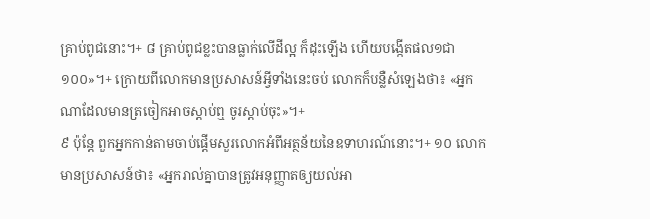គ្រាប់ពូជនោះ។+ ៨ គ្រាប់ពូជខ្លះបានធ្លាក់លើដីល្អ ក៏ដុះឡើង ហើយបង្កើតផល១ជា១០០»។+ ក្រោយពីលោកមានប្រសាសន៍អ្វីទាំងនេះចប់ លោកក៏បន្លឺសំឡេងថា៖ «អ្នកណាដែលមានត្រចៀកអាចស្ដាប់ឮ ចូរស្ដាប់ចុះ»។+
៩ ប៉ុន្តែ ពួកអ្នកកាន់តាមចាប់ផ្ដើមសួរលោកអំពីអត្ថន័យនៃឧទាហរណ៍នោះ។+ ១០ លោកមានប្រសាសន៍ថា៖ «អ្នករាល់គ្នាបានត្រូវអនុញ្ញាតឲ្យយល់អា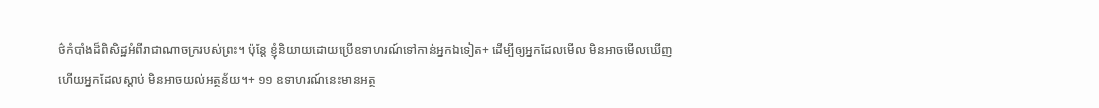ថ៌កំបាំងដ៏ពិសិដ្ឋអំពីរាជាណាចក្ររបស់ព្រះ។ ប៉ុន្តែ ខ្ញុំនិយាយដោយប្រើឧទាហរណ៍ទៅកាន់អ្នកឯទៀត+ ដើម្បីឲ្យអ្នកដែលមើល មិនអាចមើលឃើញ ហើយអ្នកដែលស្ដាប់ មិនអាចយល់អត្ថន័យ។+ ១១ ឧទាហរណ៍នេះមានអត្ថ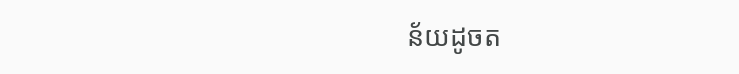ន័យដូចត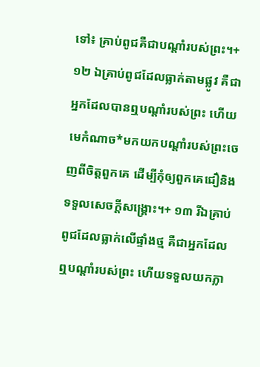ទៅ៖ គ្រាប់ពូជគឺជាបណ្ដាំរបស់ព្រះ។+ ១២ ឯគ្រាប់ពូជដែលធ្លាក់តាមផ្លូវ គឺជាអ្នកដែលបានឮបណ្ដាំរបស់ព្រះ ហើយមេកំណាច*មកយកបណ្ដាំរបស់ព្រះចេញពីចិត្តពួកគេ ដើម្បីកុំឲ្យពួកគេជឿនិងទទួលសេចក្ដីសង្គ្រោះ។+ ១៣ រីឯគ្រាប់ពូជដែលធ្លាក់លើផ្ទាំងថ្ម គឺជាអ្នកដែលឮបណ្ដាំរបស់ព្រះ ហើយទទួលយកភ្លា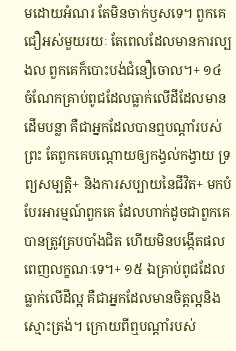មដោយអំណរ តែមិនចាក់ឫសទេ។ ពួកគេជឿអស់មួយរយៈ តែពេលដែលមានការល្បងល ពួកគេក៏បោះបង់ជំនឿចោល។+ ១៤ ចំណែកគ្រាប់ពូជដែលធ្លាក់លើដីដែលមានដើមបន្លា គឺជាអ្នកដែលបានឮបណ្ដាំរបស់ព្រះ តែពួកគេបណ្ដោយឲ្យកង្វល់កង្វាយ ទ្រព្យសម្បត្តិ+ និងការសប្បាយនៃជីវិត+ មកបំបែរអារម្មណ៍ពួកគេ ដែលហាក់ដូចជាពួកគេបានត្រូវគ្របបាំងជិត ហើយមិនបង្កើតផលពេញលក្ខណៈទេ។+ ១៥ ឯគ្រាប់ពូជដែលធ្លាក់លើដីល្អ គឺជាអ្នកដែលមានចិត្តល្អនិងស្មោះត្រង់។ ក្រោយពីឮបណ្ដាំរបស់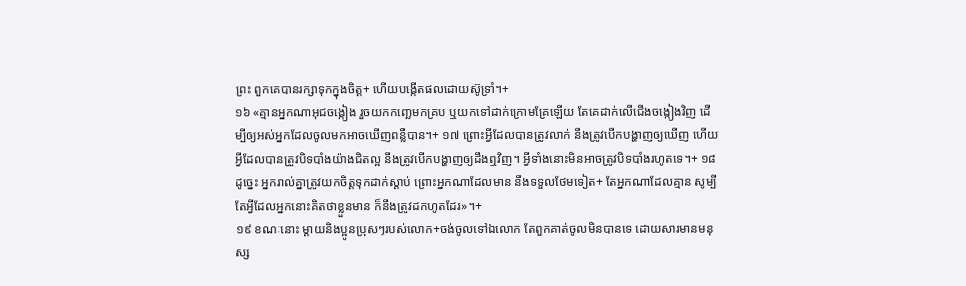ព្រះ ពួកគេបានរក្សាទុកក្នុងចិត្ត+ ហើយបង្កើតផលដោយស៊ូទ្រាំ។+
១៦ «គ្មានអ្នកណាអុជចង្កៀង រួចយកកញ្ឆេមកគ្រប ឬយកទៅដាក់ក្រោមគ្រែឡើយ តែគេដាក់លើជើងចង្កៀងវិញ ដើម្បីឲ្យអស់អ្នកដែលចូលមកអាចឃើញពន្លឺបាន។+ ១៧ ព្រោះអ្វីដែលបានត្រូវលាក់ នឹងត្រូវបើកបង្ហាញឲ្យឃើញ ហើយអ្វីដែលបានត្រូវបិទបាំងយ៉ាងជិតល្អ នឹងត្រូវបើកបង្ហាញឲ្យដឹងឮវិញ។ អ្វីទាំងនោះមិនអាចត្រូវបិទបាំងរហូតទេ។+ ១៨ ដូច្នេះ អ្នករាល់គ្នាត្រូវយកចិត្តទុកដាក់ស្ដាប់ ព្រោះអ្នកណាដែលមាន នឹងទទួលថែមទៀត+ តែអ្នកណាដែលគ្មាន សូម្បីតែអ្វីដែលអ្នកនោះគិតថាខ្លួនមាន ក៏នឹងត្រូវដកហូតដែរ»។+
១៩ ខណៈនោះ ម្ដាយនិងប្អូនប្រុសៗរបស់លោក+ចង់ចូលទៅឯលោក តែពួកគាត់ចូលមិនបានទេ ដោយសារមានមនុស្ស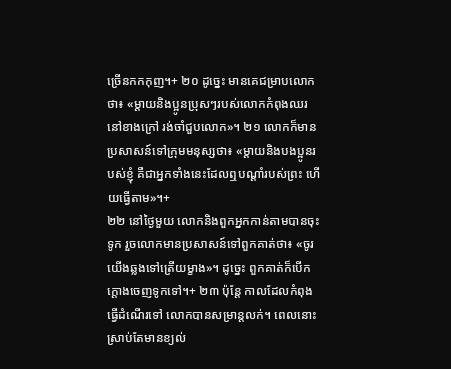ច្រើនកកកុញ។+ ២០ ដូច្នេះ មានគេជម្រាបលោកថា៖ «ម្ដាយនិងប្អូនប្រុសៗរបស់លោកកំពុងឈរនៅខាងក្រៅ រង់ចាំជួបលោក»។ ២១ លោកក៏មានប្រសាសន៍ទៅក្រុមមនុស្សថា៖ «ម្ដាយនិងបងប្អូនរបស់ខ្ញុំ គឺជាអ្នកទាំងនេះដែលឮបណ្ដាំរបស់ព្រះ ហើយធ្វើតាម»។+
២២ នៅថ្ងៃមួយ លោកនិងពួកអ្នកកាន់តាមបានចុះទូក រួចលោកមានប្រសាសន៍ទៅពួកគាត់ថា៖ «ចូរយើងឆ្លងទៅត្រើយម្ខាង»។ ដូច្នេះ ពួកគាត់ក៏បើកក្ដោងចេញទូកទៅ។+ ២៣ ប៉ុន្តែ កាលដែលកំពុងធ្វើដំណើរទៅ លោកបានសម្រាន្តលក់។ ពេលនោះ ស្រាប់តែមានខ្យល់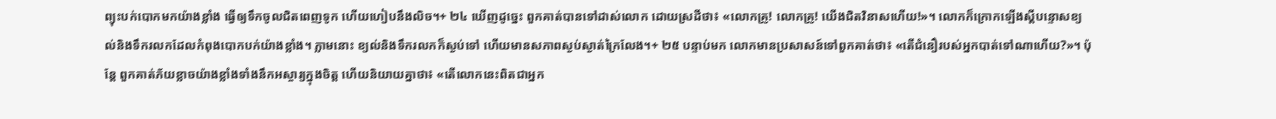ព្យុះបក់បោកមកយ៉ាងខ្លាំង ធ្វើឲ្យទឹកចូលជិតពេញទូក ហើយហៀបនឹងលិច។+ ២៤ ឃើញដូច្នេះ ពួកគាត់បានទៅដាស់លោក ដោយស្រដីថា៖ «លោកគ្រូ! លោកគ្រូ! យើងជិតវិនាសហើយ!»។ លោកក៏ក្រោកឡើងស្ដីបន្ទោសខ្យល់និងទឹករលកដែលកំពុងបោកបក់យ៉ាងខ្លាំង។ ភ្លាមនោះ ខ្យល់និងទឹករលកក៏ស្ងប់ទៅ ហើយមានសភាពស្ងប់ស្ងាត់ក្រៃលែង។+ ២៥ បន្ទាប់មក លោកមានប្រសាសន៍ទៅពួកគាត់ថា៖ «តើជំនឿរបស់អ្នកបាត់ទៅណាហើយ?»។ ប៉ុន្តែ ពួកគាត់ភ័យខ្លាចយ៉ាងខ្លាំងទាំងនឹកអស្ចារ្យក្នុងចិត្ត ហើយនិយាយគ្នាថា៖ «តើលោកនេះពិតជាអ្នក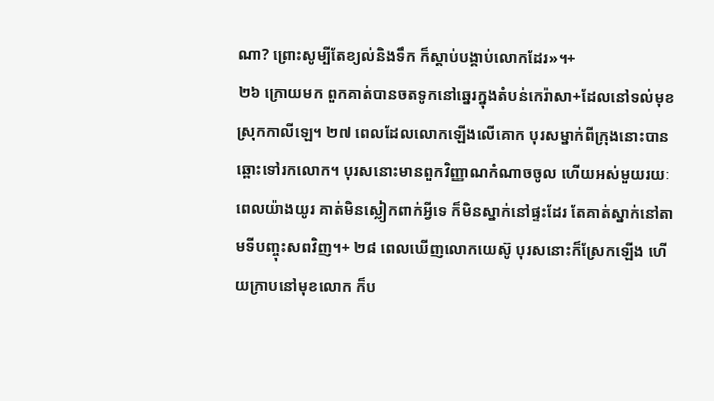ណា? ព្រោះសូម្បីតែខ្យល់និងទឹក ក៏ស្ដាប់បង្គាប់លោកដែរ»។+
២៦ ក្រោយមក ពួកគាត់បានចតទូកនៅឆ្នេរក្នុងតំបន់កេរ៉ាសា+ដែលនៅទល់មុខស្រុកកាលីឡេ។ ២៧ ពេលដែលលោកឡើងលើគោក បុរសម្នាក់ពីក្រុងនោះបានឆ្ពោះទៅរកលោក។ បុរសនោះមានពួកវិញ្ញាណកំណាចចូល ហើយអស់មួយរយៈពេលយ៉ាងយូរ គាត់មិនស្លៀកពាក់អ្វីទេ ក៏មិនស្នាក់នៅផ្ទះដែរ តែគាត់ស្នាក់នៅតាមទីបញ្ចុះសពវិញ។+ ២៨ ពេលឃើញលោកយេស៊ូ បុរសនោះក៏ស្រែកឡើង ហើយក្រាបនៅមុខលោក ក៏ប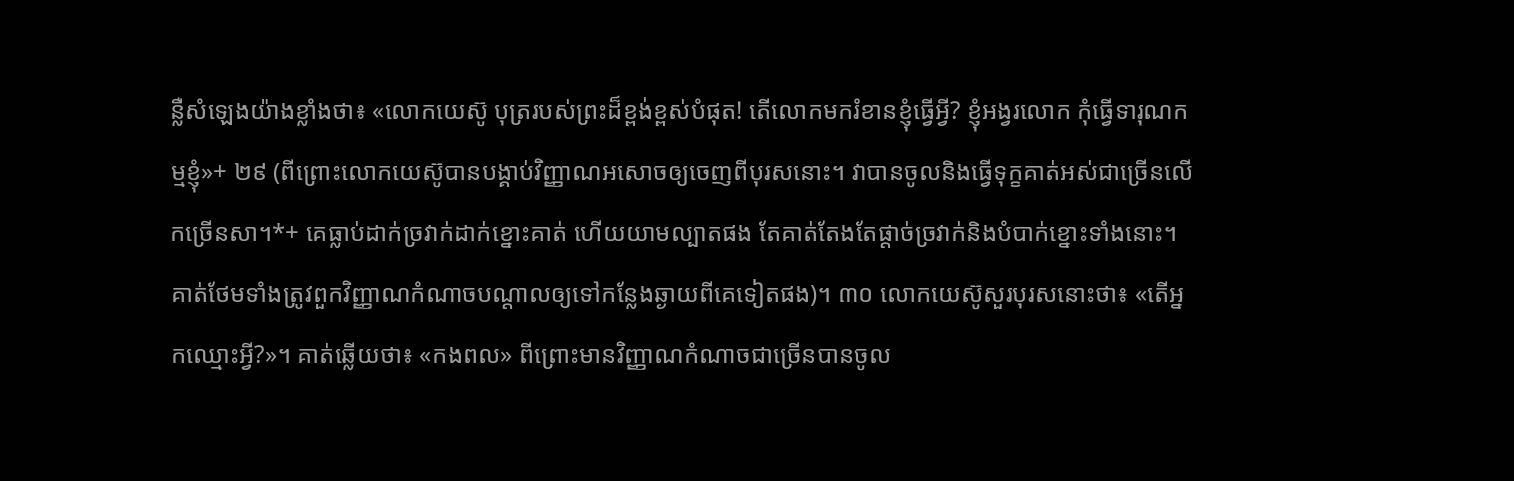ន្លឺសំឡេងយ៉ាងខ្លាំងថា៖ «លោកយេស៊ូ បុត្ររបស់ព្រះដ៏ខ្ពង់ខ្ពស់បំផុត! តើលោកមករំខានខ្ញុំធ្វើអ្វី? ខ្ញុំអង្វរលោក កុំធ្វើទារុណកម្មខ្ញុំ»+ ២៩ (ពីព្រោះលោកយេស៊ូបានបង្គាប់វិញ្ញាណអសោចឲ្យចេញពីបុរសនោះ។ វាបានចូលនិងធ្វើទុក្ខគាត់អស់ជាច្រើនលើកច្រើនសា។*+ គេធ្លាប់ដាក់ច្រវាក់ដាក់ខ្នោះគាត់ ហើយយាមល្បាតផង តែគាត់តែងតែផ្ដាច់ច្រវាក់និងបំបាក់ខ្នោះទាំងនោះ។ គាត់ថែមទាំងត្រូវពួកវិញ្ញាណកំណាចបណ្ដាលឲ្យទៅកន្លែងឆ្ងាយពីគេទៀតផង)។ ៣០ លោកយេស៊ូសួរបុរសនោះថា៖ «តើអ្នកឈ្មោះអ្វី?»។ គាត់ឆ្លើយថា៖ «កងពល» ពីព្រោះមានវិញ្ញាណកំណាចជាច្រើនបានចូល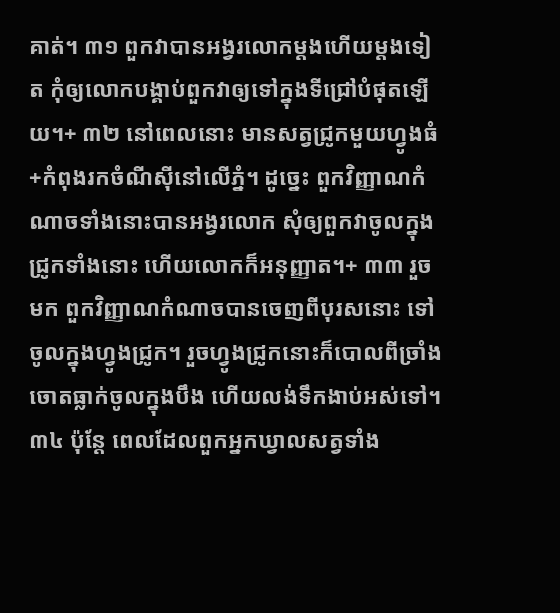គាត់។ ៣១ ពួកវាបានអង្វរលោកម្ដងហើយម្ដងទៀត កុំឲ្យលោកបង្គាប់ពួកវាឲ្យទៅក្នុងទីជ្រៅបំផុតឡើយ។+ ៣២ នៅពេលនោះ មានសត្វជ្រូកមួយហ្វូងធំ+កំពុងរកចំណីស៊ីនៅលើភ្នំ។ ដូច្នេះ ពួកវិញ្ញាណកំណាចទាំងនោះបានអង្វរលោក សុំឲ្យពួកវាចូលក្នុងជ្រូកទាំងនោះ ហើយលោកក៏អនុញ្ញាត។+ ៣៣ រួចមក ពួកវិញ្ញាណកំណាចបានចេញពីបុរសនោះ ទៅចូលក្នុងហ្វូងជ្រូក។ រួចហ្វូងជ្រូកនោះក៏បោលពីច្រាំងចោតធ្លាក់ចូលក្នុងបឹង ហើយលង់ទឹកងាប់អស់ទៅ។ ៣៤ ប៉ុន្តែ ពេលដែលពួកអ្នកឃ្វាលសត្វទាំង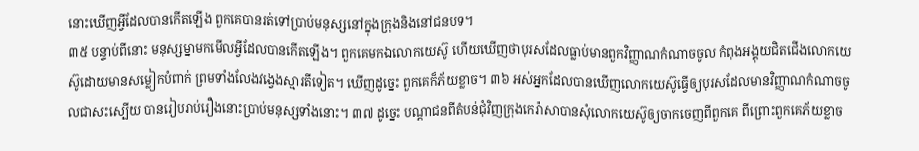នោះឃើញអ្វីដែលបានកើតឡើង ពួកគេបានរត់ទៅប្រាប់មនុស្សនៅក្នុងក្រុងនិងនៅជនបទ។
៣៥ បន្ទាប់ពីនោះ មនុស្សម្នាមកមើលអ្វីដែលបានកើតឡើង។ ពួកគេមកឯលោកយេស៊ូ ហើយឃើញថាបុរសដែលធ្លាប់មានពួកវិញ្ញាណកំណាចចូល កំពុងអង្គុយជិតជើងលោកយេស៊ូដោយមានសម្លៀកបំពាក់ ព្រមទាំងលែងវង្វេងស្មារតីទៀត។ ឃើញដូច្នេះ ពួកគេក៏ភ័យខ្លាច។ ៣៦ អស់អ្នកដែលបានឃើញលោកយេស៊ូធ្វើឲ្យបុរសដែលមានវិញ្ញាណកំណាចចូលជាសះស្បើយ បានរៀបរាប់រឿងនោះប្រាប់មនុស្សទាំងនោះ។ ៣៧ ដូច្នេះ បណ្ដាជនពីតំបន់ជុំវិញក្រុងកេរ៉ាសាបានសុំលោកយេស៊ូឲ្យចាកចេញពីពួកគេ ពីព្រោះពួកគេភ័យខ្លាច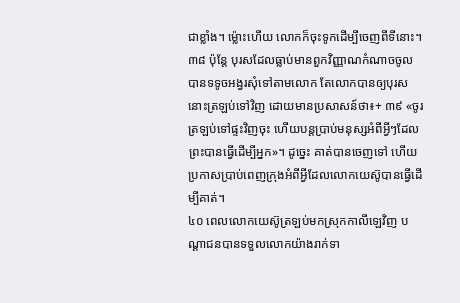ជាខ្លាំង។ ម្ល៉ោះហើយ លោកក៏ចុះទូកដើម្បីចេញពីទីនោះ។ ៣៨ ប៉ុន្តែ បុរសដែលធ្លាប់មានពួកវិញ្ញាណកំណាចចូល បានទទូចអង្វរសុំទៅតាមលោក តែលោកបានឲ្យបុរសនោះត្រឡប់ទៅវិញ ដោយមានប្រសាសន៍ថា៖+ ៣៩ «ចូរត្រឡប់ទៅផ្ទះវិញចុះ ហើយបន្តប្រាប់មនុស្សអំពីអ្វីៗដែលព្រះបានធ្វើដើម្បីអ្នក»។ ដូច្នេះ គាត់បានចេញទៅ ហើយប្រកាសប្រាប់ពេញក្រុងអំពីអ្វីដែលលោកយេស៊ូបានធ្វើដើម្បីគាត់។
៤០ ពេលលោកយេស៊ូត្រឡប់មកស្រុកកាលីឡេវិញ បណ្ដាជនបានទទួលលោកយ៉ាងរាក់ទា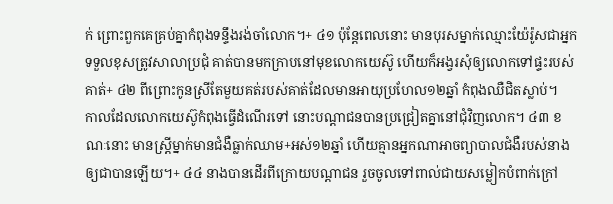ក់ ព្រោះពួកគេគ្រប់គ្នាកំពុងទន្ទឹងរង់ចាំលោក។+ ៤១ ប៉ុន្តែពេលនោះ មានបុរសម្នាក់ឈ្មោះយ៉ែរ៉ូសជាអ្នកទទួលខុសត្រូវសាលាប្រជុំ គាត់បានមកក្រាបនៅមុខលោកយេស៊ូ ហើយក៏អង្វរសុំឲ្យលោកទៅផ្ទះរបស់គាត់+ ៤២ ពីព្រោះកូនស្រីតែមួយគត់របស់គាត់ដែលមានអាយុប្រហែល១២ឆ្នាំ កំពុងឈឺជិតស្លាប់។
កាលដែលលោកយេស៊ូកំពុងធ្វើដំណើរទៅ នោះបណ្ដាជនបានប្រជ្រៀតគ្នានៅជុំវិញលោក។ ៤៣ ខណៈនោះ មានស្ត្រីម្នាក់មានជំងឺធ្លាក់ឈាម+អស់១២ឆ្នាំ ហើយគ្មានអ្នកណាអាចព្យាបាលជំងឺរបស់នាងឲ្យជាបានឡើយ។+ ៤៤ នាងបានដើរពីក្រោយបណ្ដាជន រួចចូលទៅពាល់ជាយសម្លៀកបំពាក់ក្រៅ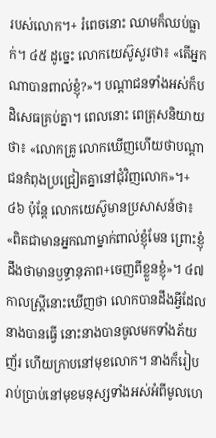របស់លោក។+ រំពេចនោះ ឈាមក៏ឈប់ធ្លាក់។ ៤៥ ដូច្នេះ លោកយេស៊ូសួរថា៖ «តើអ្នកណាបានពាល់ខ្ញុំ?»។ បណ្ដាជនទាំងអស់ក៏បដិសេធគ្រប់គ្នា។ ពេលនោះ ពេត្រុសនិយាយថា៖ «លោកគ្រូ លោកឃើញហើយថាបណ្ដាជនកំពុងប្រជ្រៀតគ្នានៅជុំវិញលោក»។+ ៤៦ ប៉ុន្តែ លោកយេស៊ូមានប្រសាសន៍ថា៖ «ពិតជាមានអ្នកណាម្នាក់ពាល់ខ្ញុំមែន ព្រោះខ្ញុំដឹងថាមានឫទ្ធានុភាព+ចេញពីខ្លួនខ្ញុំ»។ ៤៧ កាលស្ត្រីនោះឃើញថា លោកបានដឹងអ្វីដែលនាងបានធ្វើ នោះនាងបានចូលមកទាំងភ័យញ័រ ហើយក្រាបនៅមុខលោក។ នាងក៏រៀបរាប់ប្រាប់នៅមុខមនុស្សទាំងអស់អំពីមូលហេ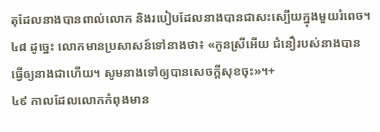តុដែលនាងបានពាល់លោក និងរបៀបដែលនាងបានជាសះស្បើយក្នុងមួយរំពេច។ ៤៨ ដូច្នេះ លោកមានប្រសាសន៍ទៅនាងថា៖ «កូនស្រីអើយ ជំនឿរបស់នាងបានធ្វើឲ្យនាងជាហើយ។ សូមនាងទៅឲ្យបានសេចក្ដីសុខចុះ»។+
៤៩ កាលដែលលោកកំពុងមាន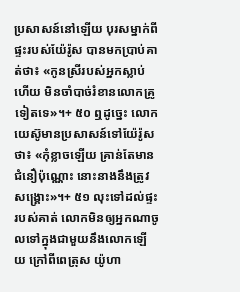ប្រសាសន៍នៅឡើយ បុរសម្នាក់ពីផ្ទះរបស់យ៉ែរ៉ូស បានមកប្រាប់គាត់ថា៖ «កូនស្រីរបស់អ្នកស្លាប់ហើយ មិនចាំបាច់រំខានលោកគ្រូទៀតទេ»។+ ៥០ ឮដូច្នេះ លោកយេស៊ូមានប្រសាសន៍ទៅយ៉ែរ៉ូសថា៖ «កុំខ្លាចឡើយ គ្រាន់តែមានជំនឿប៉ុណ្ណោះ នោះនាងនឹងត្រូវសង្គ្រោះ»។+ ៥១ លុះទៅដល់ផ្ទះរបស់គាត់ លោកមិនឲ្យអ្នកណាចូលទៅក្នុងជាមួយនឹងលោកឡើយ ក្រៅពីពេត្រុស យ៉ូហា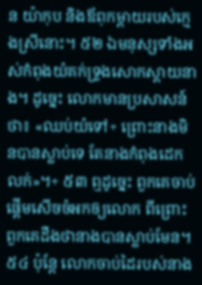ន យ៉ាកុប និងឪពុកម្ដាយរបស់ក្មេងស្រីនោះ។ ៥២ ឯមនុស្សទាំងអស់កំពុងយំគក់ទ្រូងសោកស្ដាយនាង។ ដូច្នេះ លោកមានប្រសាសន៍ថា៖ «ឈប់យំទៅ+ ព្រោះនាងមិនបានស្លាប់ទេ តែនាងកំពុងដេកលក់»។+ ៥៣ ឮដូច្នេះ ពួកគេចាប់ផ្ដើមសើចចំអកឲ្យលោក ពីព្រោះពួកគេដឹងថានាងបានស្លាប់មែន។ ៥៤ ប៉ុន្តែ លោកចាប់ដៃរបស់នាង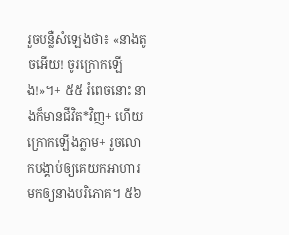រួចបន្លឺសំឡេងថា៖ «នាងតូចអើយ! ចូរក្រោកឡើង!»។+ ៥៥ រំពេចនោះ នាងក៏មានជីវិត*វិញ+ ហើយក្រោកឡើងភ្លាម+ រួចលោកបង្គាប់ឲ្យគេយកអាហារមកឲ្យនាងបរិភោគ។ ៥៦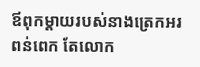ឪពុកម្ដាយរបស់នាងត្រេកអរពន់ពេក តែលោក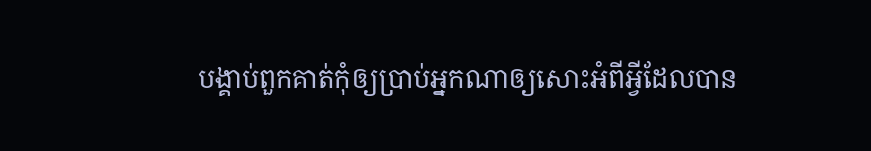បង្គាប់ពួកគាត់កុំឲ្យប្រាប់អ្នកណាឲ្យសោះអំពីអ្វីដែលបាន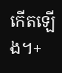កើតឡើង។+